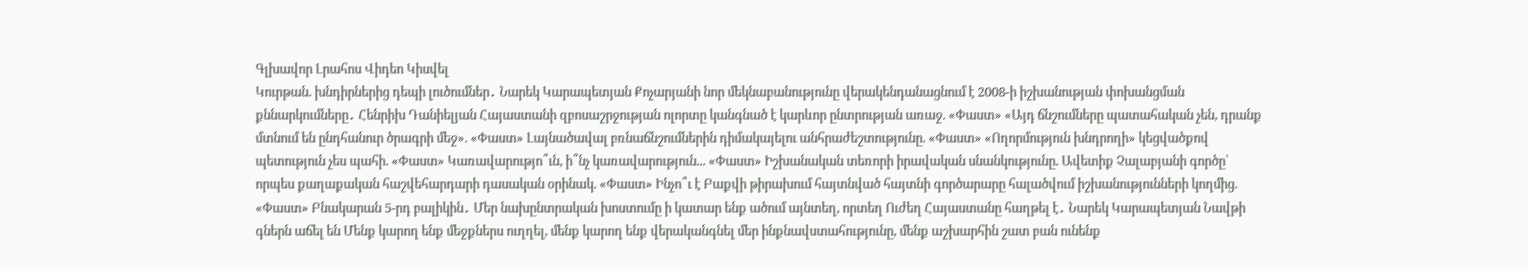Գլխավոր Լրահոս Վիդեո Կիսվել
Կուրթան. խնդիրներից դեպի լուծումներ․ Նարեկ Կարապետյան Քոչարյանի նոր մեկնաբանությունը վերակենդանացնում է 2008-ի իշխանության փոխանցման քննարկումները․ Հենրիխ Դանիելյան Հայաստանի զբոսաշրջության ոլորտը կանգնած է կարևոր ընտրության առաջ. «Փաստ» «Այդ ճնշումները պատահական չեն, դրանք մտնում են ընդհանուր ծրագրի մեջ». «Փաստ» Լայնածավալ բռնաճնշումներին դիմակայելու անհրաժեշտությունը. «Փաստ» «Ողորմություն խնդրողի» կեցվածքով պետություն չես պահի. «Փաստ» Կառավարությո՞ւն, ի՞նչ կառավարություն... «Փաստ» Իշխանական տեռորի իրավական սնանկությունը. Ավետիք Չալաբյանի գործը՝ որպես քաղաքական հաշվեհարդարի դասական օրինակ. «Փաստ» Ինչո՞ւ է Բաքվի թիրախում հայտնված հայտնի գործարարը հալածվում իշխանությունների կողմից. «Փաստ» Բնակարան 5-րդ բալիկին․ Մեր նախընտրական խոստումը ի կատար ենք ածում այնտեղ, որտեղ Ուժեղ Հայաստանը հաղթել է․ Նարեկ Կարապետյան Նավթի գներն աճել են Մենք կարող ենք մեջքներս ուղղել, մենք կարող ենք վերականգնել մեր ինքնավստահությունը, մենք աշխարհին շատ բան ունենք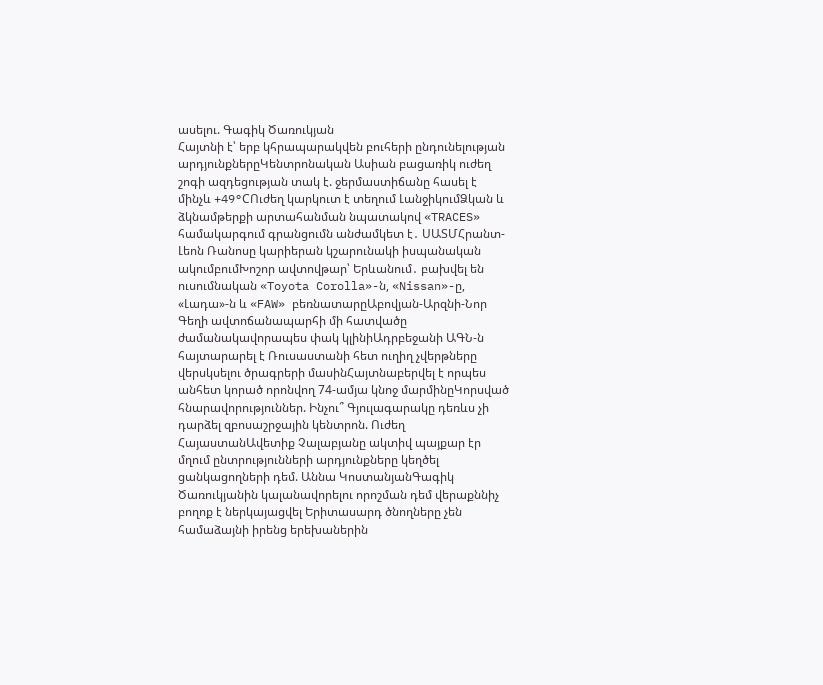ասելու. Գագիկ Ծառուկյան
Հայտնի է՝ երբ կհրապարակվեն բուհերի ընդունելության արդյունքներըԿենտրոնական Ասիան բացառիկ ուժեղ շոգի ազդեցության տակ է. ջերմաստիճանը հասել է մինչև +49°CՈւժեղ կարկուտ է տեղում ԼանջիկումՁկան և ձկնամթերքի արտահանման նպատակով «TRACES» համակարգում գրանցումն անժամկետ է․ ՍԱՏՄՀրանտ-Լեոն Ռանոսը կարիերան կշարունակի իսպանական ակումբումԽոշոր ավտովթար՝ Երևանում․ բախվել են ուսումնական «Toyota Corolla»-ն, «Nissan»-ը, «Լադա»-ն և «FAW» բեռնատարըԱբովյան-Արզնի-Նոր Գեղի ավտոճանապարհի մի հատվածը ժամանակավորապես փակ կլինիԱդրբեջանի ԱԳՆ-ն հայտարարել է Ռուսաստանի հետ ուղիղ չվերթները վերսկսելու ծրագրերի մասինՀայտնաբերվել է որպես անհետ կորած որոնվող 74-ամյա կնոջ մարմինըԿորսված հնարավորություններ. Ինչու՞ Գյուլագարակը դեռևս չի դարձել զբոսաշրջային կենտրոն. Ուժեղ ՀայաստանԱվետիք Չալաբյանը ակտիվ պայքար էր մղում ընտրությունների արդյունքները կեղծել ցանկացողների դեմ. Աննա ԿոստանյանԳագիկ Ծառուկյանին կալանավորելու որոշման դեմ վերաքննիչ բողոք է ներկայացվել Երիտասարդ ծնողները չեն համաձայնի իրենց երեխաներին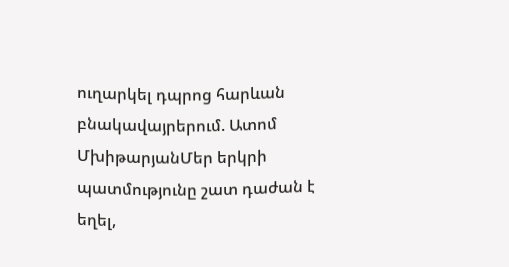ուղարկել դպրոց հարևան բնակավայրերում. Ատոմ ՄխիթարյանՄեր երկրի պատմությունը շատ դաժան է եղել,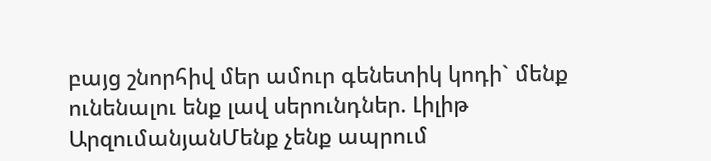բայց շնորհիվ մեր ամուր գենետիկ կոդի` մենք ունենալու ենք լավ սերունդներ. Լիլիթ ԱրզումանյանՄենք չենք ապրում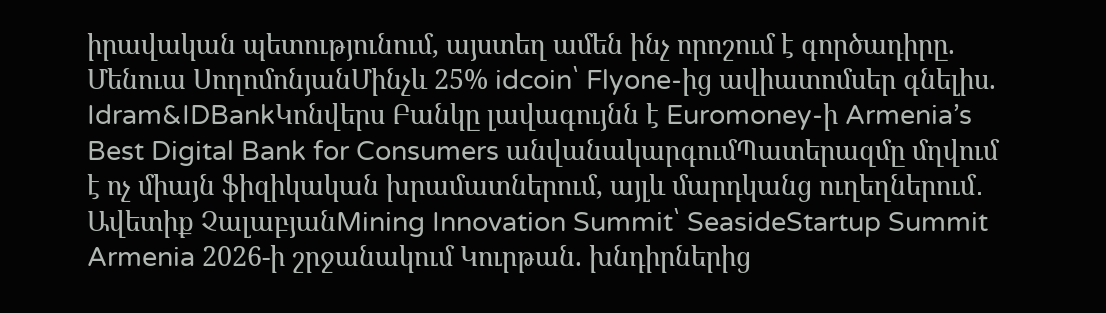իրավական պետությունում, այստեղ ամեն ինչ որոշում է գործադիրը. Մենուա ՍողոմոնյանՄինչև 25% idcoin՝ Flyone-ից ավիատոմսեր գնելիս. Idram&IDBankԿոնվերս Բանկը լավագույնն է Euromoney-ի Armenia’s Best Digital Bank for Consumers անվանակարգումՊատերազմը մղվում է ոչ միայն ֆիզիկական խրամատներում, այլև մարդկանց ուղեղներում․ Ավետիք ՉալաբյանMining Innovation Summit՝ SeasideStartup Summit Armenia 2026-ի շրջանակում Կուրթան. խնդիրներից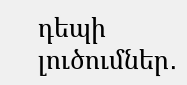դեպի լուծումներ․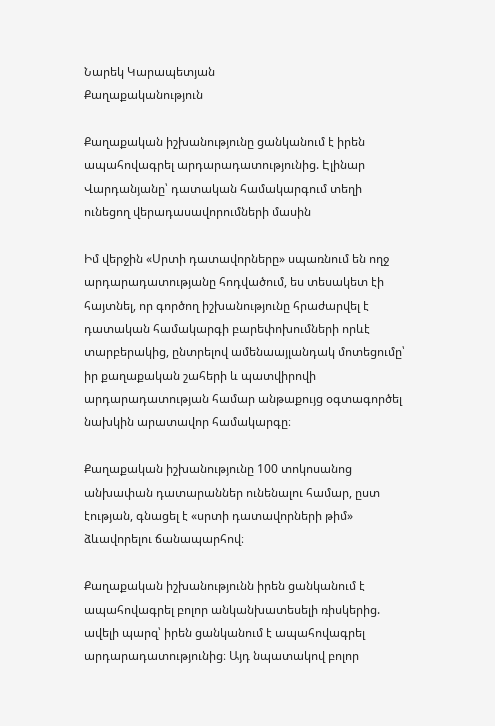Նարեկ Կարապետյան
Քաղաքականություն

Քաղաքական իշխանությունը ցանկանում է իրեն ապահովագրել արդարադատությունից. Էլինար Վարդանյանը՝ դատական համակարգում տեղի ունեցող վերադասավորումների մասին

Իմ վերջին «Սրտի դատավորները» սպառնում են ողջ արդարադատությանը հոդվածում, ես տեսակետ էի հայտնել, որ գործող իշխանությունը հրաժարվել է դատական համակարգի բարեփոխումների որևէ տարբերակից, ընտրելով ամենաայլանդակ մոտեցումը՝ իր քաղաքական շահերի և պատվիրովի արդարադատության համար անթաքույց օգտագործել նախկին արատավոր համակարգը։

Քաղաքական իշխանությունը 100 տոկոսանոց անխափան դատարաններ ունենալու համար, ըստ էության, գնացել է «սրտի դատավորների թիմ» ձևավորելու ճանապարհով։

Քաղաքական իշխանությունն իրեն ցանկանում է ապահովագրել բոլոր անկանխատեսելի ռիսկերից. ավելի պարզ՝ իրեն ցանկանում է ապահովագրել արդարադատությունից։ Այդ նպատակով բոլոր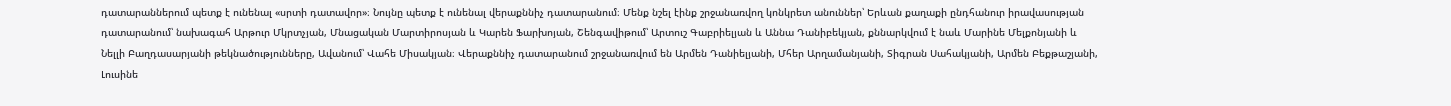դատարաններում պետք է ունենալ «սրտի դատավոր»։ Նույնը պետք է ունենալ վերաքննիչ դատարանում։ Մենք նշել էինք շրջանառվող կոնկրետ անուններ՝ Երևան քաղաքի ընդհանուր իրավասության դատարանում՝ նախագահ Արթուր Մկրտչյան, Մնացական Մարտիրոսյան և Կարեն Ֆարխոյան, Շենգավիթում՝ Արտուշ Գաբրիելյան և Աննա Դանիբեկյան, քննարկվում է նաև Մարինե Մելքոնյանի և Նելլի Բաղդասարյանի թեկնածությունները, Ավանում՝ Վահե Միսակյան։ Վերաքննիչ դատարանում շրջանառվում են Արմեն Դանիելյանի, Մհեր Արղամանյանի, Տիգրան Սահակյանի, Արմեն Բեքթաշյանի, Լուսինե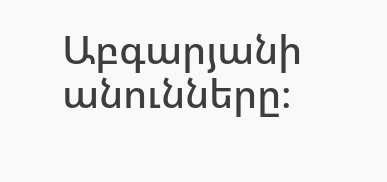Աբգարյանի անունները։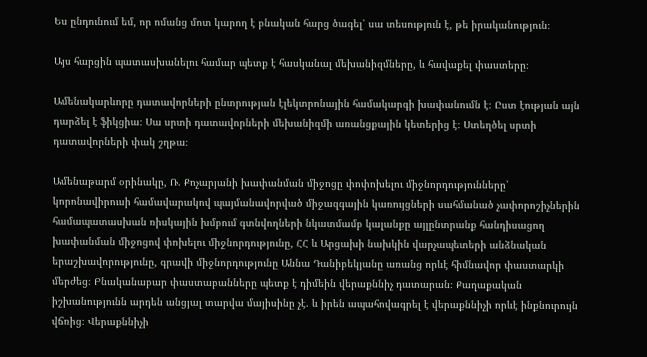Ես ընդունում եմ, որ ոմանց մոտ կարող է բնական հարց ծագել՝ սա տեսություն է, թե իրականություն։

Այս հարցին պատասխանելու համար պետք է հասկանալ մեխանիզմները, և հավաքել փաստերը։

Ամենակարևորը դատավորների ընտրության էլեկտրոնային համակարգի խափանումն է։ Ըստ էության այն դարձել է ֆիկցիա։ Սա սրտի դատավորների մեխանիզմի առանցքային կետերից է։ Ստեղծել սրտի դատավորների փակ շղթա։

Ամենաթարմ օրինակը, Ռ. Քոչարյանի խափանման միջոցը փոփոխելու միջնորդությունները՝ կորոնավիրուսի համավարակով պայմանավորված միջազգային կառույցների սահմանած չափորոշիչներին համապատասխան ռիսկային խմբում գտնվողների նկատմամբ կալանքը այլընտրանք հանդիսացող խափանման միջոցով փոխելու միջնորդությունը, ՀՀ և Արցախի նախկին վարչապետերի անձնական երաշխավորությունը, գրավի միջնորդությունը Աննա Դանիբեկյանը առանց որևէ հիմնավոր փաստարկի մերժեց։ Բնականաբար փաստաբանները պետք է դիմեին վերաքննիչ դատարան։ Քաղաքական իշխանությունն արդեն անցյալ տարվա մայիսինը չէ. և իրեն ապահովագրել է վերաքննիչի որևէ ինքնուրույն վճռից։ Վերաքննիչի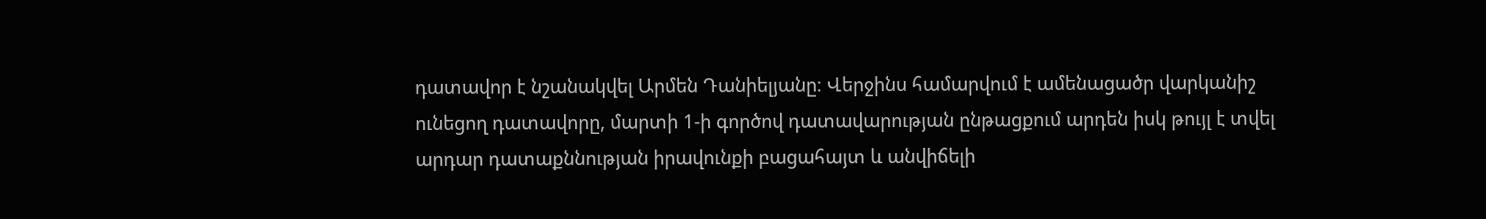դատավոր է նշանակվել Արմեն Դանիելյանը։ Վերջինս համարվում է ամենացածր վարկանիշ ունեցող դատավորը, մարտի 1-ի գործով դատավարության ընթացքում արդեն իսկ թույլ է տվել արդար դատաքննության իրավունքի բացահայտ և անվիճելի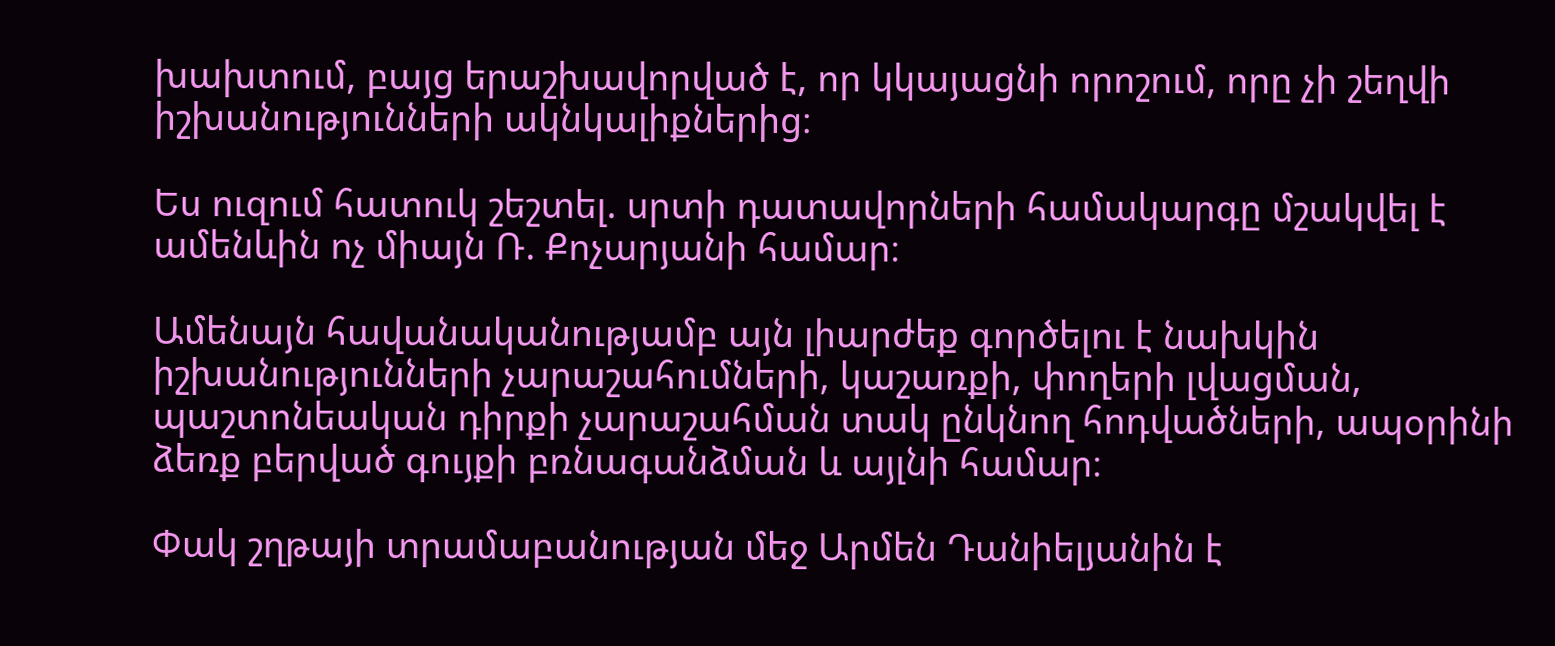խախտում, բայց երաշխավորված է, որ կկայացնի որոշում, որը չի շեղվի իշխանությունների ակնկալիքներից։

Ես ուզում հատուկ շեշտել. սրտի դատավորների համակարգը մշակվել է ամենևին ոչ միայն Ռ. Քոչարյանի համար։

Ամենայն հավանականությամբ այն լիարժեք գործելու է նախկին իշխանությունների չարաշահումների, կաշառքի, փողերի լվացման, պաշտոնեական դիրքի չարաշահման տակ ընկնող հոդվածների, ապօրինի ձեռք բերված գույքի բռնագանձման և այլնի համար։

Փակ շղթայի տրամաբանության մեջ Արմեն Դանիելյանին է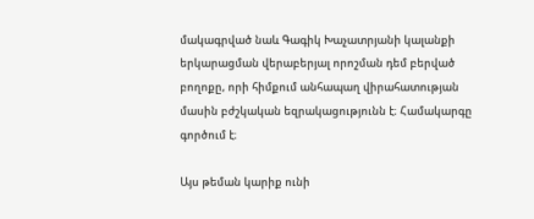մակագրված նաև Գագիկ Խաչատրյանի կալանքի երկարացման վերաբերյալ որոշման դեմ բերված բողոքը, որի հիմքում անհապաղ վիրահատության մասին բժշկական եզրակացությունն է։ Համակարգը գործում է։

Այս թեման կարիք ունի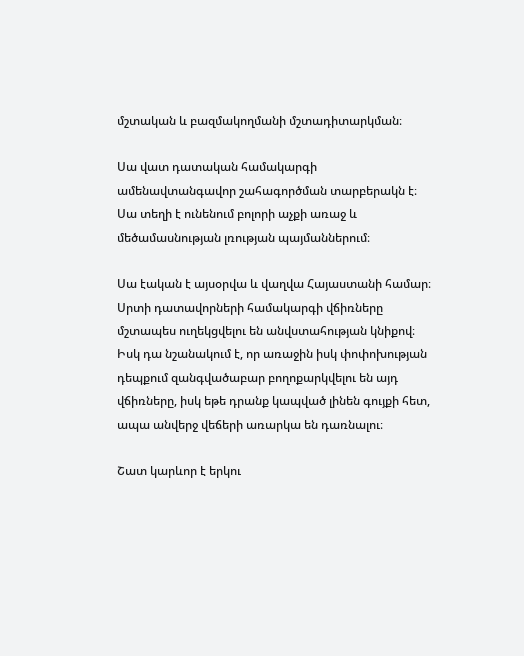մշտական և բազմակողմանի մշտադիտարկման։

Սա վատ դատական համակարգի ամենավտանգավոր շահագործման տարբերակն է։ Սա տեղի է ունենում բոլորի աչքի առաջ և մեծամասնության լռության պայմաններում։

Սա էական է այսօրվա և վաղվա Հայաստանի համար։ Սրտի դատավորների համակարգի վճիռները մշտապես ուղեկցվելու են անվստահության կնիքով։ Իսկ դա նշանակում է, որ առաջին իսկ փոփոխության դեպքում զանգվածաբար բողոքարկվելու են այդ վճիռները, իսկ եթե դրանք կապված լինեն գույքի հետ, ապա անվերջ վեճերի առարկա են դառնալու։

Շատ կարևոր է երկու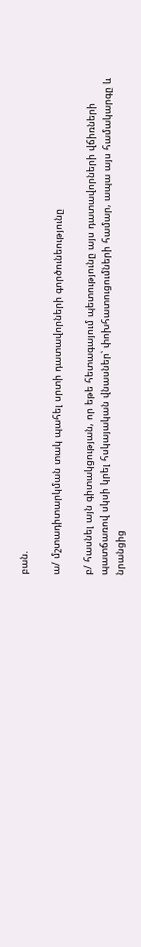բան.

ա/ մշտադիտարկման տակ պահել սրտի դատավորների գործունեությունը

բ/ հասնել այն գիտակցության, որ եթե հետագայում պետությունը այս դատավորների վճիռների պատճառով սկսի կրել հսկայական վնասներ՝ փոխհատուցումների համար, ապա այս համակարգը և նրանցից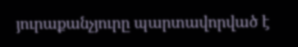յուրաքանչյուրը պարտավորված է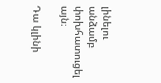լինելու անձամբ փոխհատուցել այն։

Դա կլինի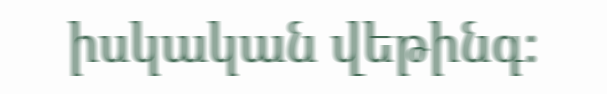իսկական վեթինգ։